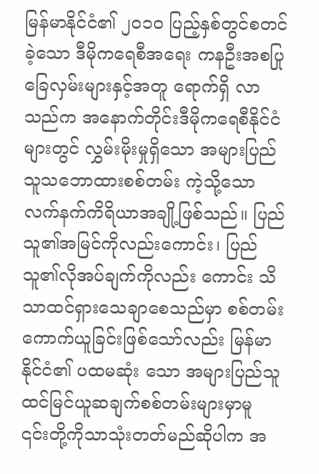မြန်မာနိုင်ငံ၏ ၂၀၁၀ ပြည့်နှစ်တွင်စတင်ခဲ့သော ဒီမိုကရေစီအရေး ကနဦးအစပြုခြေလှမ်းများနှင့်အတူ ရောက်ရှိ လာသည်က အနောက်တိုင်းဒီမိုကရေစီနိုင်ငံများတွင် လွှမ်းမိုးမှုရှိသော အများပြည်သူသဘောထားစစ်တမ်း ကဲ့သို့သော လက်နက်ကိရိယာအချို့ဖြစ်သည်။ ပြည်သူ၏အမြင်ကိုလည်းကောင်း၊ ပြည်သူ၏လိုအပ်ချက်ကိုလည်း ကောင်း သိသာထင်ရှားသေချာစေသည်မှာ စစ်တမ်းကောက်ယူခြင်းဖြစ်သော်လည်း မြန်မာနိုင်ငံ၏ ပထမဆုံး သော အများပြည်သူထင်မြင်ယူဆချက်စစ်တမ်းများမှာမူ ၎င်းတို့ကိုသာသုံးတတ်မည်ဆိုပါက အ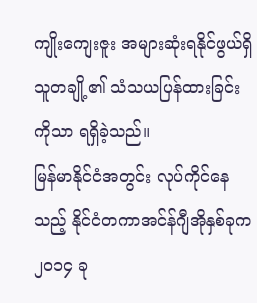ကျိုးကျေးဇူး အများဆုံးရနိုင်ဖွယ်ရှိသူတချို့၏ သံသယပြန်ထားခြင်းကိုသာ ရရှိခဲ့သည်။
မြန်မာနိုင်ငံအတွင်း လုပ်ကိုင်နေသည့် နိုင်ငံတကာအင်န်ဂျီအိုနှစ်ခုက ၂၀၁၄ ခု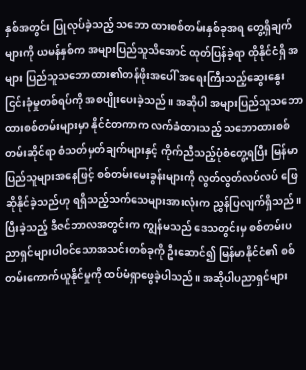နှစ်အတွင်း ပြုလုပ်ခဲ့သည့် သဘော ထားစစ်တမ်းနှစ်ခုအရ တွေ့ရှိချက်များကို ယမန်နှစ်က အများပြည်သူသိအောင် ထုတ်ပြန်ခဲ့ရာ ထိုနိုင်ငံရှိ အများ ပြည်သူသဘောထား၏တန်ဖိုးအပေါ် အရေးကြီးသည့်ဆွေးနွေးငြင်းခုံမှုတစ်ရပ်ကို အစပျိုးပေးခဲ့သည်။ အဆိုပါ အများပြည်သူသဘောထားစစ်တမ်းများမှာ နိုင်ငံတကာက လက်ခံထားသည့် သဘောထားစစ်တမ်းဆိုင်ရာ စံသတ်မှတ်ချက်များနှင့် ကိုက်ညီသည့်ပုံစံတွေ့ရပြီး မြန်မာပြည်သူများအနေဖြင့် စစ်တမ်းမေးခွန်းများကို လွတ်လွတ်လပ်လပ် ဖြေဆိုနိုင်ခဲ့သည်ဟု ရရှိသည့်သက်သေများအားလုံးက ညွှန်ပြလျက်ရှိသည်။
ပြီးခဲ့သည့် ဒီဇင်ဘာလအတွင်းက ကျွန်မသည် ဒေသတွင်းမှ စစ်တမ်းပညာရှင်များပါဝင်သောအသင်းတစ်ခုကို ဦးဆောင်၍ မြန်မာနိုင်ငံ၏ စစ်တမ်းကောက်ယူနိုင်မှုကို ထပ်မံရှာဖွေခဲ့ပါသည်။ အဆိုပါပညာရှင်များ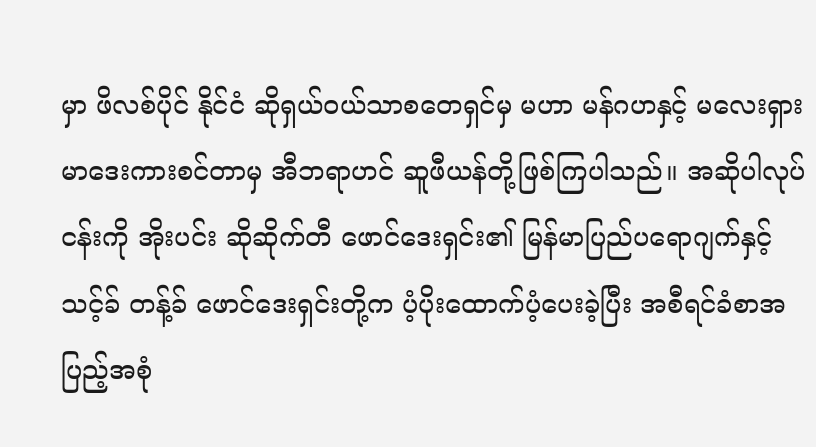မှာ ဖိလစ်ပိုင် နိုင်ငံ ဆိုရှယ်ဝယ်သာစတေရှင်မှ မဟာ မန်ဂဟနှင့် မလေးရှား မာဒေးကားစင်တာမှ အီဘရာဟင် ဆူဖီယန်တို့ဖြစ်ကြပါသည်။ အဆိုပါလုပ်ငန်းကို အိုးပင်း ဆိုဆိုက်တီ ဖောင်ဒေးရှင်း၏ မြန်မာပြည်ပရောဂျက်နှင့် သင့်ခ် တန့်ခ် ဖောင်ဒေးရှင်းတို့က ပံ့ပိုးထောက်ပံ့ပေးခဲ့ပြီး အစီရင်ခံစာအပြည့်အစုံ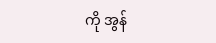ကို အွန်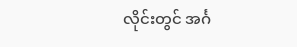လိုင်းတွင် အင်္ဂ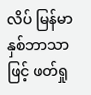လိပ် မြန်မာနှစ်ဘာသာဖြင့် ဖတ်ရှု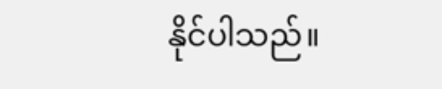နိုင်ပါသည်။